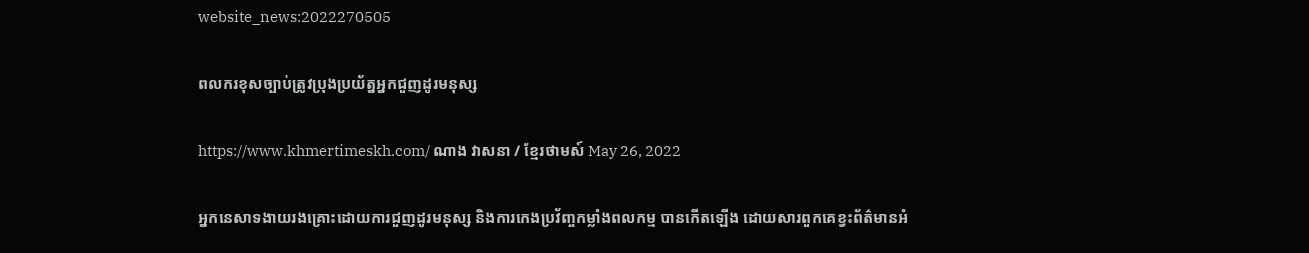website_news:2022270505

ពលករខុសច្បាប់ត្រូវប្រុងប្រយ័ត្នអ្នកជួញដូរមនុស្ស

https://www.khmertimeskh.com/ ណាង វាសនា / ខ្មែរថាមស៍ May 26, 2022

អ្នកនេសាទងាយរងគ្រោះដោយការជួញដូរមនុស្ស និងការកេងប្រវ័ញ្ចកម្លាំងពលកម្ម បានកើតឡើង ដោយសារពួកគេខ្វះព័ត៌មានអំ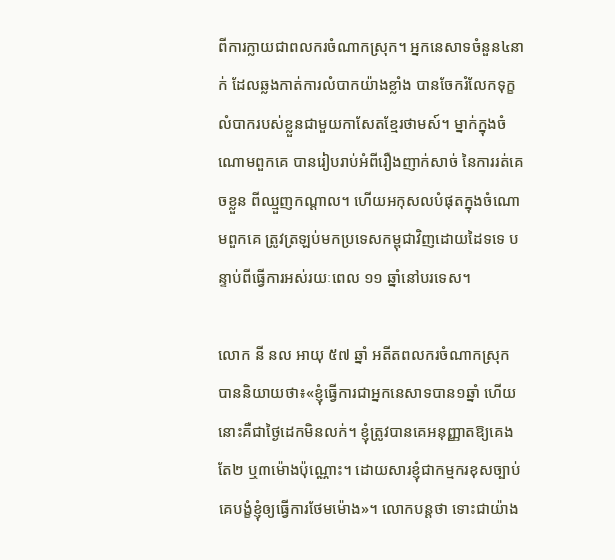ពីការក្លាយជាពលករចំណាកស្រុក។ អ្នកនេសាទចំនួន៤នាក់ ដែលឆ្លងកាត់ការលំបាកយ៉ាងខ្លាំង បានចែករំលែកទុក្ខលំបាករបស់ខ្លួនជាមួយកាសែតខ្មែរថាមស៍។ ម្នាក់ក្នុងចំណោមពួកគេ បានរៀបរាប់អំពីរឿងញាក់សាច់ នៃការរត់គេចខ្លួន ពីឈ្មួញកណ្តាល។ ហើយអកុសលបំផុតក្នុងចំណោមពួកគេ ត្រូវត្រឡប់មកប្រទេសកម្ពុជាវិញដោយដៃទទេ បន្ទាប់ពីធ្វើការអស់រយៈពេល ១១ ឆ្នាំនៅបរទេស។

លោក នី នល អាយុ ៥៧ ឆ្នាំ អតីតពលករចំណាកស្រុក បាននិយាយថា៖«ខ្ញុំធ្វើការជាអ្នកនេសាទបាន១ឆ្នាំ ហើយនោះគឺជាថ្ងៃដេកមិនលក់។ ខ្ញុំត្រូវបានគេអនុញ្ញាតឱ្យគេងតែ២ ឬ៣ម៉ោងប៉ុណ្ណោះ។ ដោយសារខ្ញុំជាកម្មករខុសច្បាប់ គេបង្ខំខ្ញុំឲ្យធ្វើការថែមម៉ោង»។ លោកបន្តថា ទោះជាយ៉ាង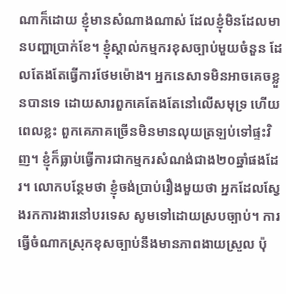ណាក៏ដោយ ខ្ញុំមានសំណាងណាស់ ដែលខ្ញុំមិនដែលមានបញ្ហាប្រាក់ខែ។ ខ្ញុំស្គាល់កម្មករខុសច្បាប់មួយចំនួន ដែលតែងតែធ្វើការថែមម៉ោង។ អ្នកនេសាទមិនអាចគេចខ្លួនបានទេ ដោយសារពួកគេតែងតែនៅលើសមុទ្រ ហើយពេលខ្លះ ពួកគេភាគច្រើនមិនមានលុយត្រឡប់ទៅផ្ទះវិញ។ ខ្ញុំក៏ធ្លាប់ធ្វើការជាកម្មករសំណង់ជាង២០ឆ្នាំផងដែរ។ លោកបន្ថែមថា ខ្ញុំចង់ប្រាប់រឿងមួយថា អ្នកដែលស្វែងរកការងារនៅបរទេស សូមទៅដោយស្របច្បាប់។ ការធ្វើចំណាកស្រុកខុសច្បាប់នឹងមានភាពងាយស្រួល ប៉ុ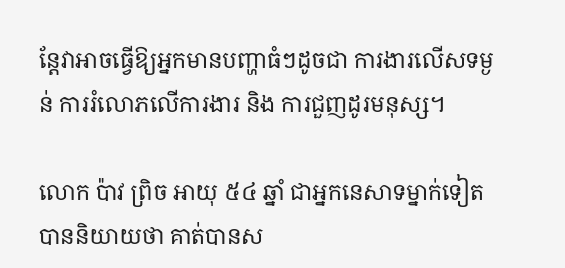ន្តែវាអាចធ្វើឱ្យអ្នកមានបញ្ហាធំៗដូចជា ការងារលើសទម្ងន់ ការរំលោភលើការងារ និង ការជួញដូរមនុស្ស។

លោក ប៉ាវ ព្រិច អាយុ ៥៤ ឆ្នាំ ជាអ្នកនេសាទម្នាក់ទៀតបាននិយាយថា គាត់បានស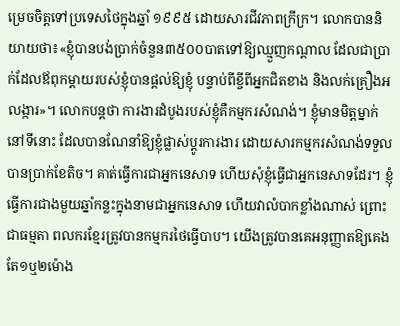ម្រេចចិត្តទៅប្រទេសថៃក្នុងឆ្នាំ ១៩៩៥ ដោយសារជីវភាពក្រីក្រ។ លោកបាននិយាយថា៖«ខ្ញុំបានបង់ប្រាក់ចំនួន៣៥០០បាតទៅឱ្យឈ្មួញកណ្តាល ដែលជាប្រាក់ដែលឪពុកម្តាយរបស់ខ្ញុំបានផ្តល់ឱ្យខ្ញុំ បន្ទាប់ពីខ្ចីពីអ្នកជិតខាង និងលក់គ្រឿងអលង្ការ»។ លោកបន្តថា ការងារដំបូងរបស់ខ្ញុំគឺកម្មករសំណង់។ ខ្ញុំមានមិត្តម្នាក់នៅទីនោះ ដែលបានណែនាំឱ្យខ្ញុំផ្លាស់ប្តូរការងារ ដោយសារកម្មករសំណង់ទទួលបានប្រាក់ខែតិច។ គាត់ធ្វើការជាអ្នកនេសាទ ហើយសុំខ្ញុំធ្វើជាអ្នកនេសាទដែរ។ ខ្ញុំធ្វើការជាងមួយឆ្នាំកន្លះក្នុងនាមជាអ្នកនេសាទ ហើយវាលំបាកខ្លាំងណាស់ ព្រោះជាធម្មតា ពលករខ្មែរត្រូវបានកម្មករថៃធ្វើបាប។ យើងត្រូវបានគេអនុញ្ញាតឱ្យគេងតែ១ឬ២ម៉ោង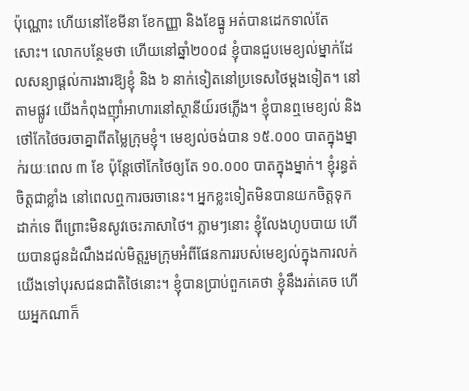ប៉ុណ្ណោះ ហើយនៅខែមីនា ខែកញ្ញា និងខែធ្នូ អត់បានដេកទាល់តែសោះ។ លោកបន្ថែមថា ហើយនៅឆ្នាំ២០០៨ ខ្ញុំបានជួបមេខ្យល់ម្នាក់ដែលសន្យាផ្តល់ការងារឱ្យខ្ញុំ និង ៦ នាក់ទៀតនៅប្រទេសថៃម្តងទៀត។ នៅតាមផ្លូវ យើងកំពុងញ៉ាំអាហារនៅស្ថានីយ៍រថភ្លើង។ ខ្ញុំបានឮមេខ្យល់ និងថៅកែថៃចរចាគ្នាពីតម្លៃក្រុមខ្ញុំ។ មេខ្យល់ចង់បាន ១៥.០០០ បាតក្នុងម្នាក់រយៈពេល ៣ ខែ ប៉ុន្តែថៅកែថៃឲ្យតែ ១០.០០០ បាតក្នុងម្នាក់។ ខ្ញុំរន្ធត់ចិត្តជាខ្លាំង នៅពេលឮការចរចានេះ។ អ្នកខ្លះទៀតមិនបានយកចិត្តទុកដាក់ទេ ពីព្រោះមិនសូវចេះភាសាថៃ។ ភ្លាមៗនោះ ខ្ញុំលែងហូបបាយ ហើយបានជូនដំណឹងដល់មិត្តរួមក្រុមអំពីផែនការរបស់មេខ្យល់ក្នុងការលក់យើងទៅបុរសជនជាតិថៃនោះ។ ខ្ញុំបានប្រាប់ពួកគេថា ខ្ញុំនឹងរត់គេច ហើយអ្នកណាក៏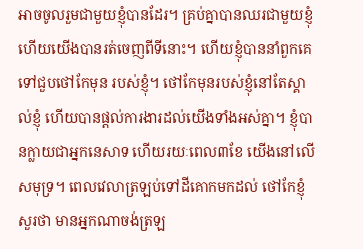អាចចូលរួមជាមួយខ្ញុំបានដែរ។ គ្រប់គ្នាបានឈរជាមួយខ្ញុំ ហើយយើងបានរត់ចេញពីទីនោះ។ ហើយខ្ញុំបាននាំពួកគេទៅជួបថៅកែមុន របស់ខ្ញុំ។ ថៅកែមុនរបស់ខ្ញុំនៅតែស្គាល់ខ្ញុំ ហើយបានផ្តល់ការងារដល់យើងទាំងអស់គ្នា។ ខ្ញុំបានក្លាយជាអ្នកនេសាទ ហើយរយៈពេល៣ខែ យើងនៅលើសមុទ្រ។ ពេលវេលាត្រឡប់ទៅដីគោកមកដល់ ថៅកែខ្ញុំសួរថា មានអ្នកណាចង់ត្រឡ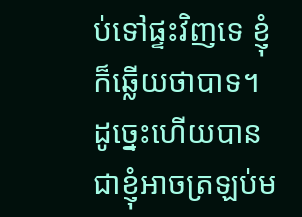ប់ទៅផ្ទះវិញទេ ខ្ញុំក៏ឆ្លើយថាបាទ។ ដូច្នេះហើយបានជាខ្ញុំអាចត្រឡប់ម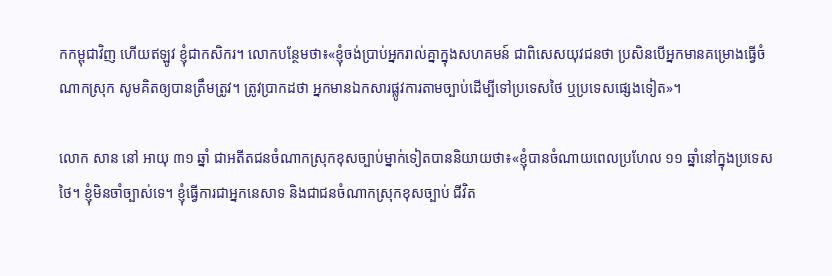កកម្ពុជាវិញ ហើយឥឡូវ ខ្ញុំជាកសិករ។ លោកបន្ថែមថា៖«ខ្ញុំចង់ប្រាប់អ្នករាល់គ្នាក្នុងសហគមន៍ ជាពិសេសយុវជនថា ប្រសិនបើអ្នកមានគម្រោងធ្វើចំណាកស្រុក សូមគិតឲ្យបានត្រឹមត្រូវ។ ត្រូវប្រាកដថា អ្នកមានឯកសារផ្លូវការតាមច្បាប់ដើម្បីទៅប្រទេសថៃ ឬប្រទេសផ្សេងទៀត»។

លោក សាន នៅ អាយុ ៣១ ឆ្នាំ ជាអតីតជនចំណាកស្រុកខុសច្បាប់ម្នាក់ទៀតបាននិយាយថា៖«ខ្ញុំបានចំណាយពេលប្រហែល ១១ ឆ្នាំនៅក្នុងប្រទេសថៃ។ ខ្ញុំមិនចាំច្បាស់ទេ។ ខ្ញុំធ្វើការជាអ្នកនេសាទ និងជាជនចំណាកស្រុកខុសច្បាប់ ជីវិត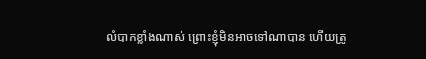លំបាកខ្លាំងណាស់ ព្រោះខ្ញុំមិនអាចទៅណាបាន ហើយត្រូ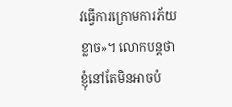វធ្វើការក្រោមការភ័យខ្លាច»។ លោកបន្តថា ខ្ញុំនៅតែមិនអាចបំ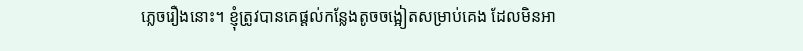ភ្លេចរឿងនោះ។ ខ្ញុំត្រូវបានគេផ្តល់កន្លែងតូចចង្អៀតសម្រាប់គេង ដែលមិនអា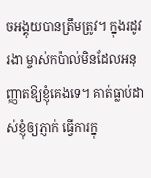ចអង្គុយបានត្រឹមត្រូវ។ ក្នុងរដូវរងា ម្ចាស់កប៉ាល់មិនដែលអនុញ្ញាតឱ្យខ្ញុំគេងទេ។ គាត់ធ្លាប់ដាស់ខ្ញុំឲ្យភ្ញាក់ ធ្វើការក្នុ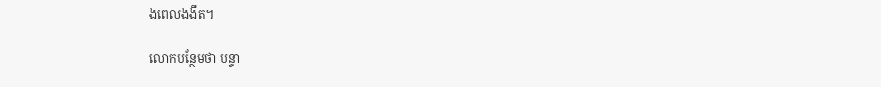ងពេលងងឹត។

លោកបន្ថែមថា បន្ទា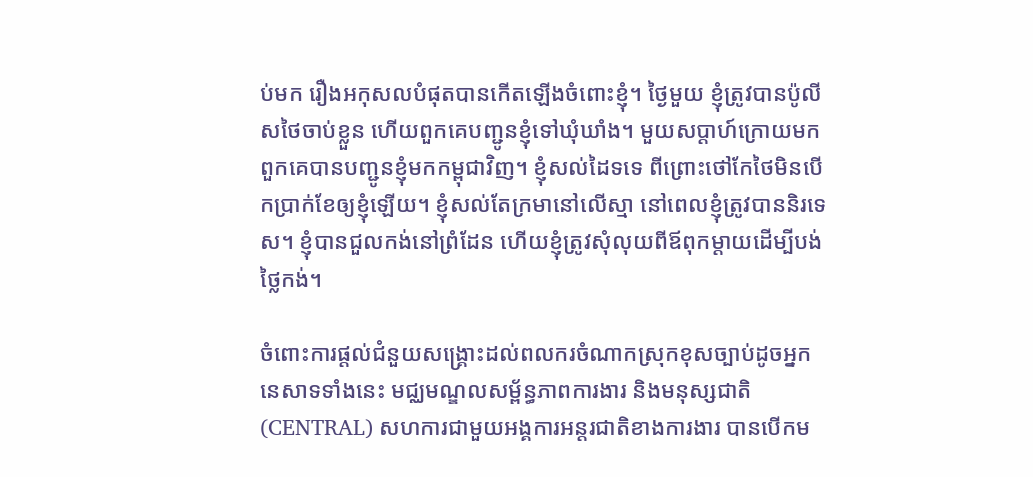ប់មក រឿងអកុសលបំផុតបានកើតឡើងចំពោះខ្ញុំ។ ថ្ងៃមួយ ខ្ញុំត្រូវបានប៉ូលីសថៃចាប់ខ្លួន ហើយពួកគេបញ្ជូនខ្ញុំទៅឃុំឃាំង។ មួយសប្តាហ៍ក្រោយមក ពួកគេបានបញ្ជូនខ្ញុំមកកម្ពុជាវិញ។ ខ្ញុំសល់ដៃទទេ ពីព្រោះថៅកែថៃមិនបើកប្រាក់ខែឲ្យខ្ញុំឡើយ។ ខ្ញុំសល់តែក្រមានៅលើស្មា នៅពេលខ្ញុំត្រូវបាននិរទេស។ ខ្ញុំបានជួលកង់នៅព្រំដែន ហើយខ្ញុំត្រូវសុំលុយពីឪពុកម្តាយដើម្បីបង់ថ្លៃកង់។

ចំពោះការផ្តល់ជំនួយសង្គ្រោះដល់ពលករចំណាកស្រុកខុសច្បាប់ដូចអ្នកនេសាទទាំងនេះ មជ្ឈមណ្ឌលសម្ព័ន្ធភាពការងារ និងមនុស្សជាតិ (CENTRAL) សហការជាមួយអង្គការអន្តរជាតិខាងការងារ បានបើកម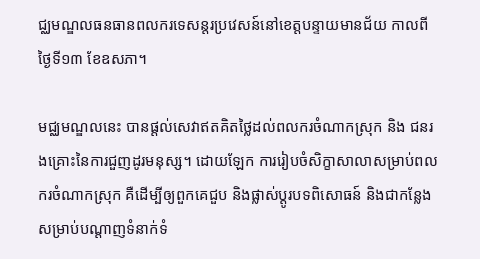ជ្ឈមណ្ឌលធនធានពលករទេសន្តរប្រវេសន៍នៅខេត្តបន្ទាយមានជ័យ កាលពីថ្ងៃទី១៣ ខែឧសភា។

មជ្ឈមណ្ឌលនេះ បានផ្តល់សេវាឥតគិតថ្លៃដល់ពលករចំណាកស្រុក និង ជនរងគ្រោះនៃការជួញដូរមនុស្ស។ ដោយឡែក ការរៀបចំសិក្ខាសាលាសម្រាប់ពលករចំណាកស្រុក គឺដើម្បីឲ្យពួកគេជួប និងផ្លាស់ប្តូរបទពិសោធន៍ និងជាកន្លែងសម្រាប់បណ្តាញទំនាក់ទំ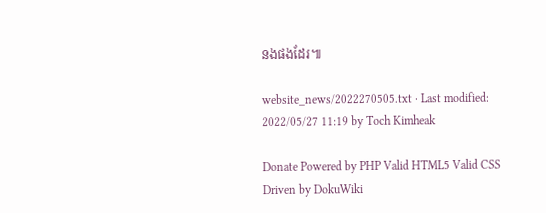នងផងដែរ៕

website_news/2022270505.txt · Last modified: 2022/05/27 11:19 by Toch Kimheak

Donate Powered by PHP Valid HTML5 Valid CSS Driven by DokuWiki